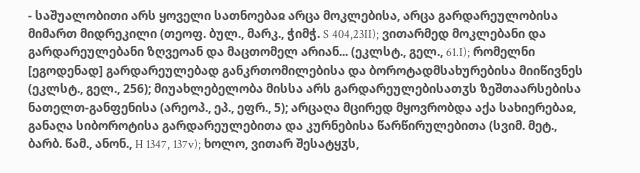- საშუალობითი არს ყოველი სათნოებაჲ არცა მოკლებისა, არცა გარდარეულობისა მიმართ მიდრეკილი (თეოფ. ბულ., მარკ., ჭიმჭ. S 404,23II); ვითარმედ მოკლებანი და გარდარეულებანი ზღვეოან და მაცთომელ არიან... (ეკლსტ., გელ., 61.I); რომელნი [ეგოდენად] გარდარეულებად განკრთომილებისა და ბოროტადმსახურებისა მიიწივნეს (ეკლსტ., გელ., 256); მიუახლებელობა მისსა არს გარდარეულებისათჳს ზეშთაარსებისა ნათელთ-განფენისა (არეოპ., ეპ., ეფრ., 5); არცაღა მცირედ მყოვრობდა აქა სახიერებაჲ, განაღა სიბოროტისა გარდარეულებითა და კურნებისა წარწირულებითა (სვიმ. მეტ., ბარბ. წამ., ანონ., H 1347, 137v); ხოლო, ვითარ შესატყჳს,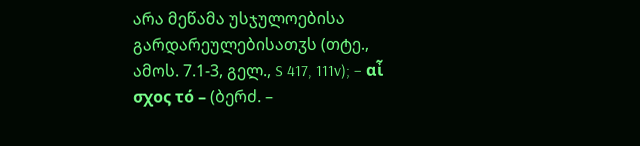არა მეწამა უსჯულოებისა გარდარეულებისათჳს (თტე., ამოს. 7.1-3, გელ., S 417, 111v); – αἶ σχος τό – (ბერძ. –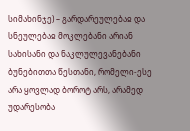სიმახინჯე) – გარდარეულებაჲ და სნეულებაჲ მოკლებანი არიან სახისანი და ნაკლულევანებანი ბუნებითთა წესთანი, რომელი-ესე არა ყოვლად ბოროტ არს, არამედ უდარესობა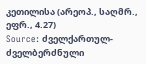კეთილისა (არეოპ., საღმრ., ეფრ., 4.27)
Source: ძველქართულ-ძველბერძნული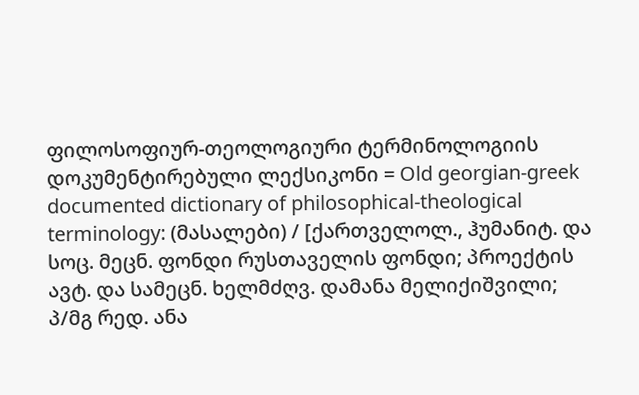ფილოსოფიურ-თეოლოგიური ტერმინოლოგიის დოკუმენტირებული ლექსიკონი = Old georgian-greek documented dictionary of philosophical-theological terminology: (მასალები) / [ქართველოლ., ჰუმანიტ. და სოც. მეცნ. ფონდი რუსთაველის ფონდი; პროექტის ავტ. და სამეცნ. ხელმძღვ. დამანა მელიქიშვილი; პ/მგ რედ. ანა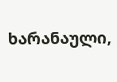ხარანაული,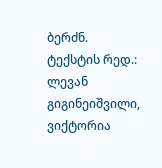ბერძნ. ტექსტის რედ.: ლევან გიგინეიშვილი, ვიქტორია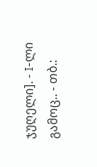ჯუღელი]. - I-ლი გამოც.. - თბ.: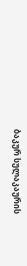ბაკურ სულაკაურის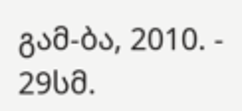გამ-ბა, 2010. - 29სმ.